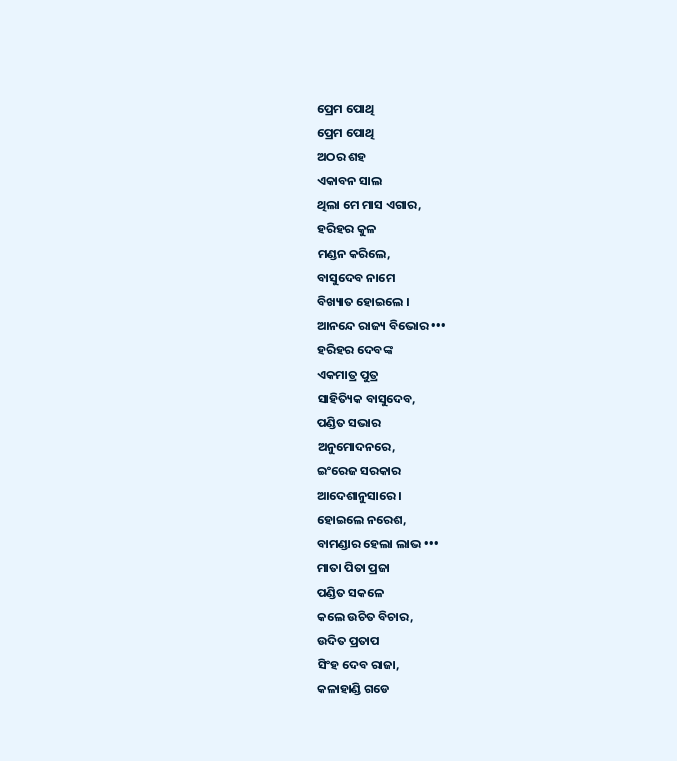ପ୍ରେମ ପୋଥି
ପ୍ରେମ ପୋଥି
ଅଠର ଶହ
ଏକାବନ ସାଲ
ଥିଲା ମେ ମାସ ଏଗାର,
ହରିହର କୁଳ
ମଣ୍ଡନ କରିଲେ,
ବାସୁଦେବ ନାମେ
ବିଖ୍ୟାତ ହୋଇଲେ ।
ଆନନ୍ଦେ ରାଜ୍ୟ ବିଭୋର •••
ହରିହର ଦେବଙ୍କ
ଏକମାତ୍ର ପୁତ୍ର
ସାହିତ୍ୟିକ ବାସୁଦେବ,
ପଣ୍ଡିତ ସଭାର
ଅନୁମୋଦନରେ,
ଇଂରେଜ ସରକାର
ଆଦେଶାନୁସାରେ ।
ହୋଇଲେ ନରେଶ,
ବାମଣ୍ଡାର ହେଲା ଲାଭ •••
ମାତା ପିତା ପ୍ରଜା
ପଣ୍ଡିତ ସକଳେ
କଲେ ଉଚିତ ବିଚାର,
ଉଦିତ ପ୍ରତାପ
ସିଂହ ଦେବ ରାଜା,
କଳାହାଣ୍ଡି ଗଡେ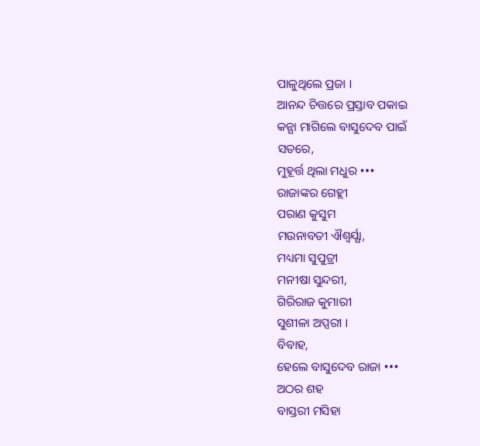ପାଳୁଥିଲେ ପ୍ରଜା ।
ଆନନ୍ଦ ଚିତ୍ତରେ ପ୍ରସ୍ତାବ ପକାଇ
କନ୍ଯା ମାଗିଲେ ବାସୁଦେବ ପାଇଁ
ସତରେ,
ମୁହୂର୍ତ୍ତ ଥିଲା ମଧୁର •••
ରାଜାଙ୍କର ଗେହ୍ଲୀ
ପରାଣ କୁସୁମ
ମଉନାବତୀ ଐଶ୍ବର୍ଯ୍ଯା,
ମଧ୍ୟମା ସୁପୁତ୍ରୀ
ମନୀଷା ସୁନ୍ଦରୀ,
ଗିରିରାଜ କୁମାରୀ
ସୁଶୀଳା ଅପ୍ସରୀ ।
ବିବାହ,
ହେଲେ ବାସୁଦେବ ରାଜା •••
ଅଠର ଶହ
ବାସ୍ତରୀ ମସିହା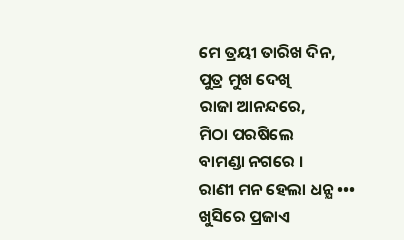ମେ ତ୍ରୟୀ ତାରିଖ ଦିନ,
ପୁତ୍ର ମୁଖ ଦେଖି
ରାଜା ଆନନ୍ଦରେ,
ମିଠା ପରଷିଲେ
ବାମଣ୍ଡା ନଗରେ ।
ରାଣୀ ମନ ହେଲା ଧନ୍ଯ •••
ଖୁସିରେ ପ୍ରଜାଏ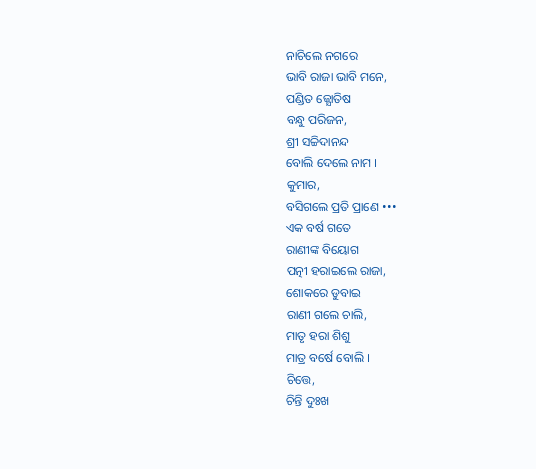ନାଚିଲେ ନଗରେ
ଭାବି ରାଜା ଭାବି ମନେ,
ପଣ୍ଡିତ ଜ୍ଯୋତିଷ
ବନ୍ଧୁ ପରିଜନ,
ଶ୍ରୀ ସଚ୍ଚିଦାନନ୍ଦ
ବୋଲି ଦେଲେ ନାମ ।
କୁମାର,
ବସିଗଲେ ପ୍ରତି ପ୍ରାଣେ •••
ଏକ ବର୍ଷ ଗତେ
ରାଣୀଙ୍କ ବିୟୋଗ
ପତ୍ନୀ ହରାଇଲେ ରାଜା,
ଶୋକରେ ଡୁବାଇ
ରାଣୀ ଗଲେ ଚାଲି,
ମାତୃ ହରା ଶିଶୁ
ମାତ୍ର ବର୍ଷେ ବୋଲି ।
ଚିତ୍ତେ,
ଚିନ୍ତି ଦୁଃଖ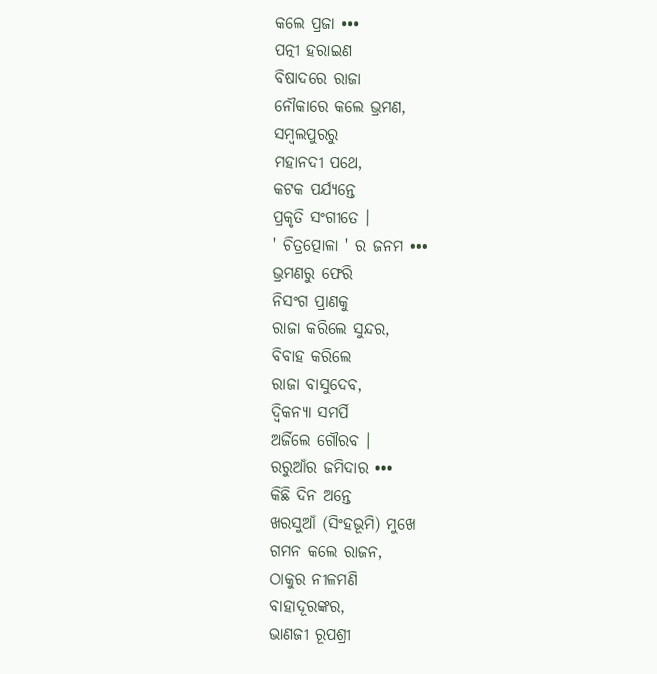କଲେ ପ୍ରଜା •••
ପତ୍ନୀ ହରାଇଣ
ବିଷାଦରେ ରାଜା
ନୌକାରେ କଲେ ଭ୍ରମଣ,
ସମ୍ବଲପୁରରୁ
ମହାନଦୀ ପଥେ,
କଟକ ପର୍ଯ୍ଯନ୍ତେ
ପ୍ରକୃତି ସଂଗୀତେ ।
' ଚିତ୍ରତ୍ପୋଳା ' ର ଜନମ •••
ଭ୍ରମଣରୁ ଫେରି
ନିସଂଗ ପ୍ରାଣକୁ
ରାଜା କରିଲେ ସୁନ୍ଦର,
ବିବାହ କରିଲେ
ରାଜା ବାସୁଦେବ,
ଦ୍ବିକନ୍ଯା ସମର୍ପି
ଅର୍ଜିଲେ ଗୌରବ ।
ରରୁଆଁର ଜମିଦାର •••
କିଛି ଦିନ ଅନ୍ତେ
ଖରସୁଆଁ (ସିଂହଭୂମି) ମୁଖେ
ଗମନ କଲେ ରାଜନ,
ଠାକୁର ନୀଳମଣି
ବାହାଦୂରଙ୍କର,
ଭାଣଜୀ ରୂପଶ୍ରୀ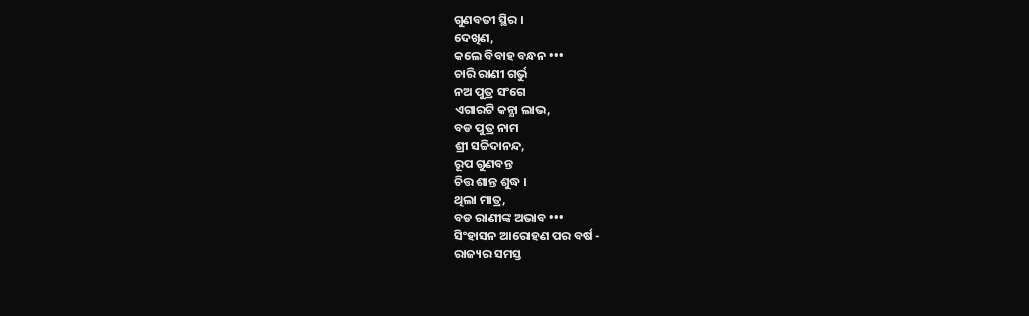ଗୁଣବତୀ ସ୍ଥିର ।
ଦେଖିଣ,
କଲେ ବିବାହ ବନ୍ଧନ •••
ଚାରି ରାଣୀ ଗର୍ଭୁ
ନଅ ପୁତ୍ର ସଂଗେ
ଏଗାରଟି କନ୍ଯା ଲାଭ,
ବଡ ପୁତ୍ର ନାମ
ଶ୍ରୀ ସଚ୍ଚିଦାନନ୍ଦ,
ରୂପ ଗୁଣବନ୍ତ
ଚିତ୍ତ ଶାନ୍ତ ଶୁଦ୍ଧ ।
ଥିଲା ମାତ୍ର,
ବଡ ରାଣୀଙ୍କ ଅଭାବ •••
ସିଂହାସନ ଆରୋହଣ ପର ବର୍ଷ -
ରାଜ୍ୟର ସମସ୍ତ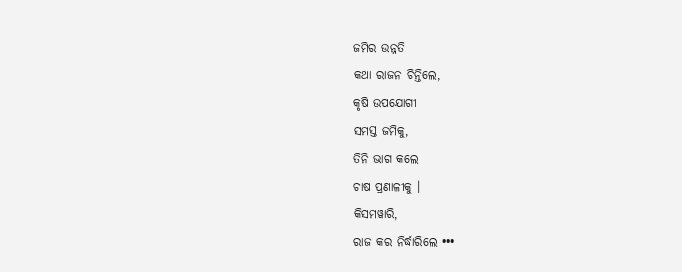ଜମିର ଉନ୍ନତି
କଥା ରାଜନ ଚିନ୍ତିଲେ,
କୃଷି ଉପଯୋଗୀ
ସମସ୍ତ ଜମିକୁ,
ତିନି ଭାଗ କଲେ
ଚାଷ ପ୍ରଣାଳୀକୁ ।
କିସମୱାରି,
ରାଜ କର ନିର୍ଦ୍ଧାରିଲେ •••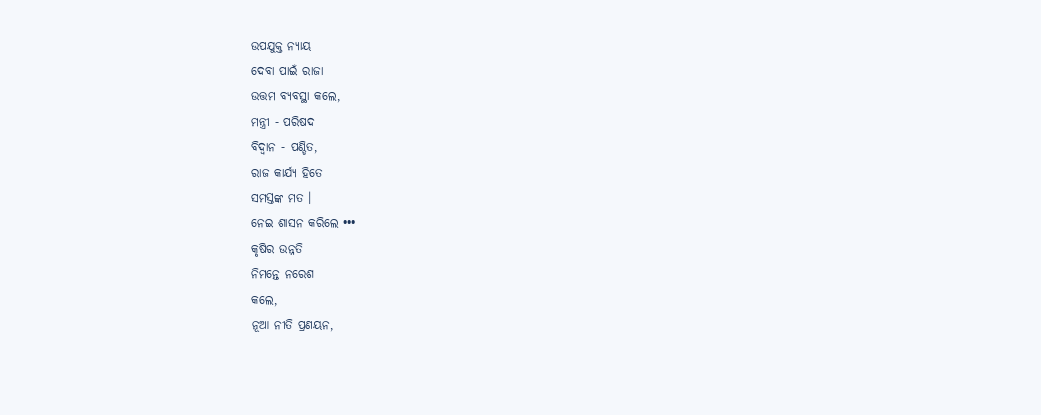ଉପଯୁକ୍ତ ନ୍ଯାୟ
ଦେବା ପାଇଁ ରାଜା
ଉତ୍ତମ ବ୍ଯବସ୍ଥା କଲେ,
ମନ୍ତ୍ରୀ - ପରିଷଦ
ବିଦ୍ବାନ - ପଣ୍ଡିତ,
ରାଜ କାର୍ଯ୍ଯ ହିତେ
ସମସ୍ତଙ୍କ ମତ ।
ନେଇ ଶାସନ କରିଲେ •••
କୃଷିର ଉନ୍ନତି
ନିମନ୍ତେ ନରେଶ
କଲେ,
ନୂଆ ନୀତି ପ୍ରଣୟନ,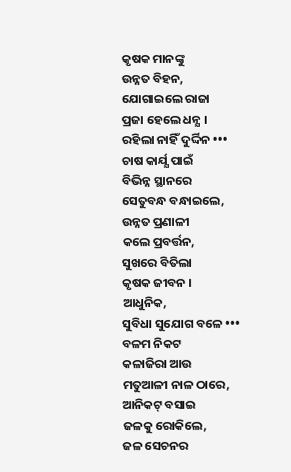କୃଷକ ମାନଙ୍କୁ
ଉନ୍ନତ ବିହନ,
ଯୋଗାଇଲେ ରାଜା
ପ୍ରଜା ହେଲେ ଧନ୍ଯ ।
ରହିଲା ନାହିଁ ଦୁର୍ଦ୍ଦିନ •••
ଚାଷ କାର୍ଯ୍ଯ ପାଇଁ
ବିଭିନ୍ନ ସ୍ଥାନରେ
ସେତୁବନ୍ଧ ବନ୍ଧାଇଲେ,
ଉନ୍ନତ ପ୍ରଣାଳୀ
କଲେ ପ୍ରବର୍ତ୍ତନ,
ସୁଖରେ ବିତିଲା
କୃଷକ ଜୀବନ ।
ଆଧୁନିକ,
ସୁବିଧା ସୁଯୋଗ ବଳେ •••
ବଳମ ନିକଟ
କଳାଜିରା ଆଉ
ମତୁଆଳୀ ନାଳ ଠାରେ,
ଆନିକଟ୍ ବସାଇ
ଜଳକୁ ରୋକିଲେ,
ଜଳ ସେଚନର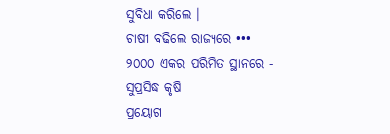ସୁବିଧା କରିଲେ ।
ଚାଷୀ ବଢିଲେ ରାଜ୍ଯରେ •••
୨୦୦୦ ଏକର ପରିମିତ ସ୍ଥାନରେ -
ସୁପ୍ରସିଦ୍ଧ କୃଷି
ପ୍ରୟୋଗ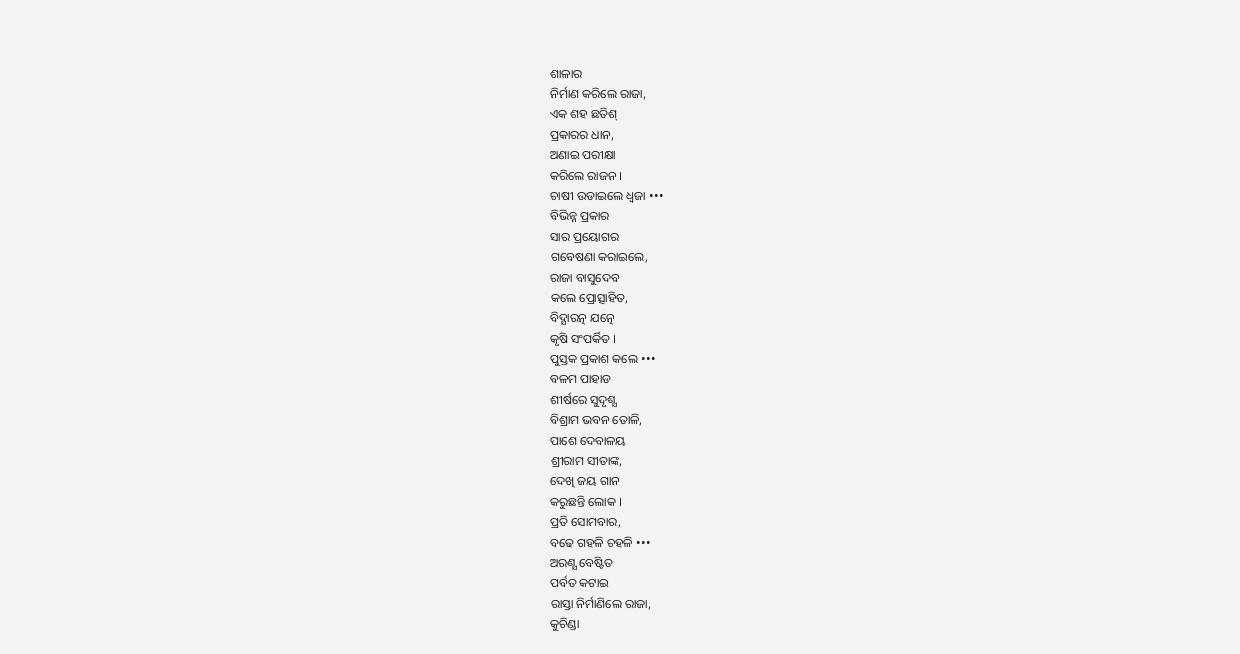ଶାଳାର
ନିର୍ମାଣ କରିଲେ ରାଜା,
ଏକ ଶହ ଛତିଶ୍
ପ୍ରକାରର ଧାନ,
ଅଣାଇ ପରୀକ୍ଷା
କରିଲେ ରାଜନ ।
ଚାଷୀ ଉଡାଇଲେ ଧ୍ବଜା •••
ବିଭିନ୍ନ ପ୍ରକାର
ସାର ପ୍ରୟୋଗର
ଗବେଷଣା କରାଇଲେ,
ରାଜା ବାସୁଦେବ
କଲେ ପ୍ରୋତ୍ସାହିତ,
ବିଦ୍ଯାରତ୍ନ ଯତ୍ନେ
କୃଷି ସଂପର୍କିତ ।
ପୁସ୍ତକ ପ୍ରକାଶ କଲେ •••
ବଳମ ପାହାଡ
ଶୀର୍ଷରେ ସୁଦୃଶ୍ଯ
ବିଶ୍ରାମ ଭବନ ତୋଳି,
ପାଶେ ଦେବାଳୟ
ଶ୍ରୀରାମ ସୀତାଙ୍କ,
ଦେଖି ଜୟ ଗାନ
କରୁଛନ୍ତି ଲୋକ ।
ପ୍ରତି ସୋମବାର,
ବଢେ ଗହଳି ଚହଳି •••
ଅରଣ୍ଯ ବେଷ୍ଟିତ
ପର୍ବତ କଟାଇ
ରାସ୍ତା ନିର୍ମାଣିଲେ ରାଜା,
କୁଚିଣ୍ଡା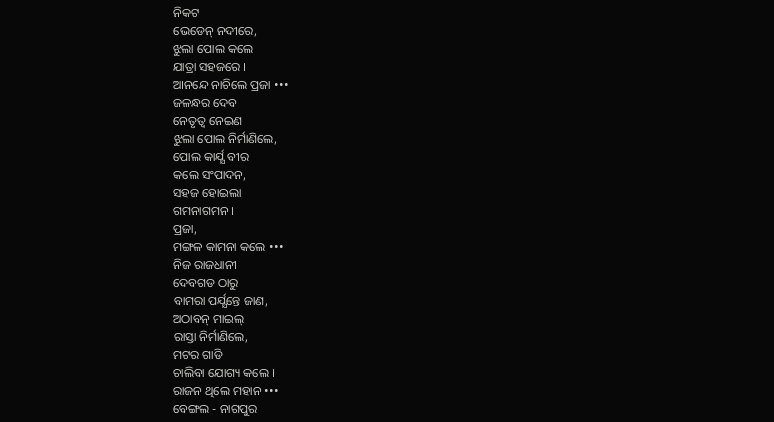ନିକଟ
ଭେଡେନ୍ ନଦୀରେ,
ଝୁଲା ପୋଲ କଲେ
ଯାତ୍ରା ସହଜରେ ।
ଆନନ୍ଦେ ନାଚିଲେ ପ୍ରଜା •••
ଜଳନ୍ଧର ଦେବ
ନେତୃତ୍ବ ନେଇଣ
ଝୁଲା ପୋଲ ନିର୍ମାଣିଲେ,
ପୋଲ କାର୍ଯ୍ଯ ବୀର
କଲେ ସଂପାଦନ,
ସହଜ ହୋଇଲା
ଗମନାଗମନ ।
ପ୍ରଜା,
ମଙ୍ଗଳ କାମନା କଲେ •••
ନିଜ ରାଜଧାନୀ
ଦେବଗଡ ଠାରୁ
ବାମରା ପର୍ଯ୍ଯନ୍ତେ ଜାଣ,
ଅଠାବନ୍ ମାଇଲ୍
ରାସ୍ତା ନିର୍ମାଣିଲେ,
ମଟର ଗାଡି
ଚାଲିବା ଯୋଗ୍ୟ କଲେ ।
ରାଜନ ଥିଲେ ମହାନ •••
ବେଙ୍ଗଲ - ନାଗପୁର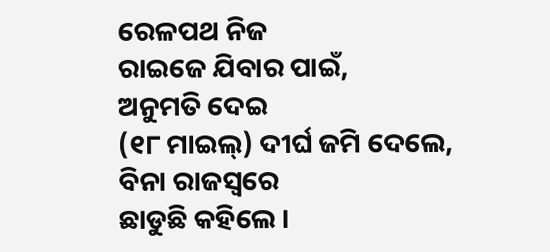ରେଳପଥ ନିଜ
ରାଇଜେ ଯିବାର ପାଇଁ,
ଅନୁମତି ଦେଇ
(୧୮ ମାଇଲ୍) ଦୀର୍ଘ ଜମି ଦେଲେ,
ବିନା ରାଜସ୍ବରେ
ଛାଡୁଛି କହିଲେ ।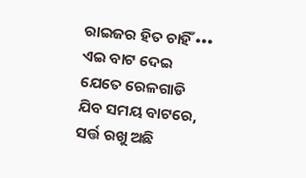ରାଇଜର ହିତ ଚାହିଁ •••
ଏଇ ବାଟ ଦେଇ
ଯେତେ ରେଳଗାଡି
ଯିବ ସମୟ ବାଟରେ,
ସର୍ତ୍ତ ରଖୁ ଅଛି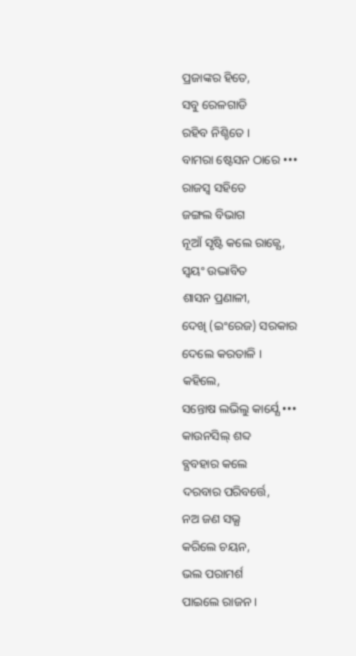ପ୍ରଜାଙ୍କର ହିତେ,
ସବୁ ରେଳଗାଡି
ରହିବ ନିଶ୍ଚିତେ ।
ବାମରା ଷ୍ଟେସନ ଠାରେ •••
ରାଜସ୍ବ ସହିତେ
ଜଙ୍ଗଲ ବିଭାଗ
ନୂଆଁ ସୃଷ୍ଟି କଲେ ରାଜ୍ଯେ,
ସ୍ବୟଂ ଉଦ୍ଭାବିତ
ଶାସନ ପ୍ରଣାଳୀ,
ଦେଖି (ଇଂରେଜ) ସରକାର
ଦେଲେ କରତାଳି ।
କହିଲେ,
ସନ୍ତୋଷ ଲଭିଲୁ କାର୍ଯ୍ଯେ •••
କାଉନସିଲ୍ ଶବ୍ଦ
ବ୍ଯବହାର କଲେ
ଦରବାର ପରିବର୍ତ୍ତେ,
ନଅ ଜଣ ସଭ୍ଯ
କରିଲେ ଚୟନ,
ଭଲ ପରାମର୍ଶ
ପାଇଲେ ରାଜନ ।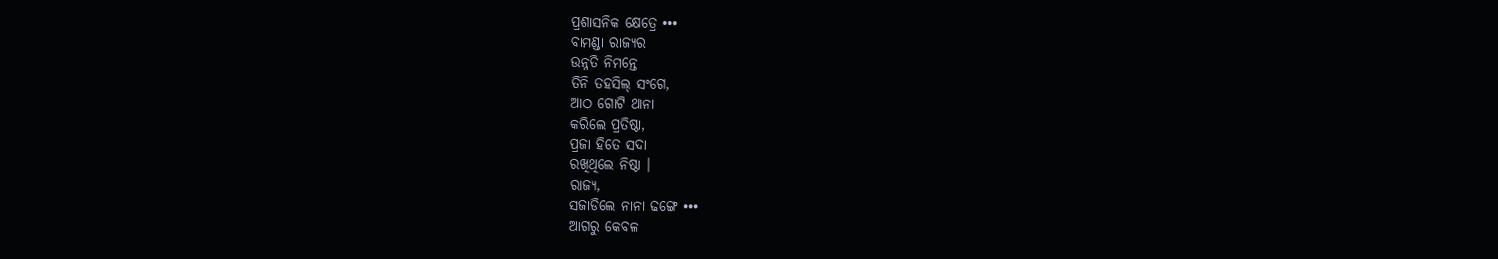ପ୍ରଶାସନିକ କ୍ଷେତ୍ରେ •••
ବାମଣ୍ଡା ରାଜ୍ୟର
ଉନ୍ନତି ନିମନ୍ତେ
ତିନି ତହସିଲ୍ ସଂଗେ,
ଆଠ ଗୋଟି ଥାନା
କରିଲେ ପ୍ରତିଷ୍ଠା,
ପ୍ରଜା ହିତେ ସଦା
ରଖିଥିଲେ ନିଷ୍ଠା ।
ରାଜ୍ୟ,
ସଜାଡିଲେ ନାନା ଢଙ୍ଗେ •••
ଆଗରୁ କେବଳ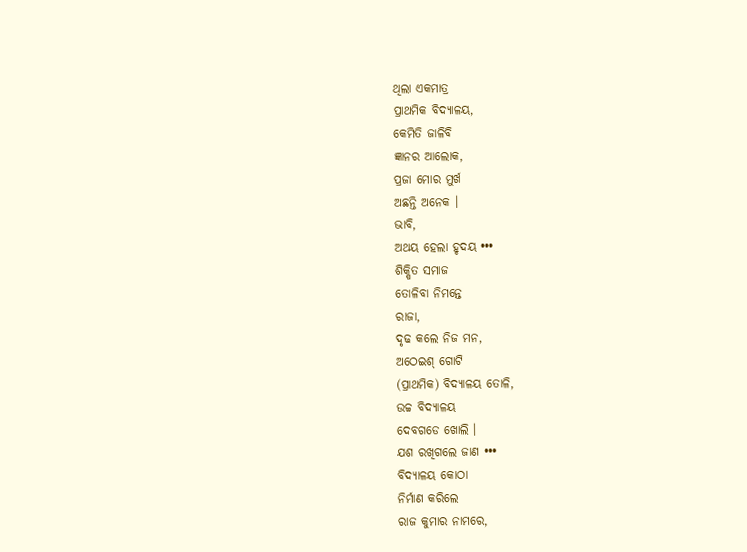ଥିଲା ଏକମାତ୍ର
ପ୍ରାଥମିକ ବିଦ୍ୟାଳୟ,
କେମିତି ଜାଳିବି
ଜ୍ଞାନର ଆଲୋକ,
ପ୍ରଜା ମୋର ମୁର୍ଖ
ଅଛନ୍ତି ଅନେକ ।
ଭାବି,
ଅଥୟ ହେଲା ହୃଦୟ •••
ଶିକ୍ଷିତ ସମାଜ
ତୋଳିବା ନିମନ୍ତେ
ରାଜା,
ଦୃଢ କଲେ ନିଜ ମନ,
ଅଠେଇଶ୍ ଗୋଟି
(ପ୍ରାଥମିକ) ବିଦ୍ୟାଳୟ ତୋଳି,
ଉଚ୍ଚ ବିଦ୍ୟାଳୟ
ଦେବଗଡେ ଖୋଲି ।
ଯଶ ରଖିଗଲେ ଜାଣ •••
ବିଦ୍ୟାଳୟ କୋଠା
ନିର୍ମାଣ କରିଲେ
ରାଜ କୁମାର ନାମରେ,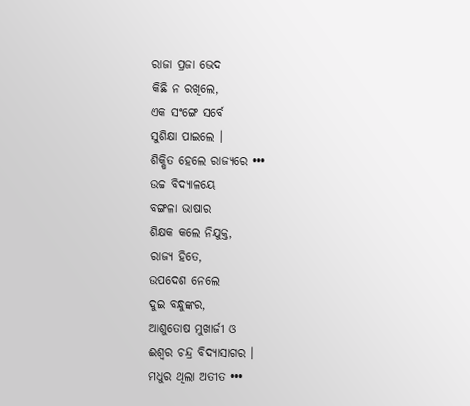ରାଜା ପ୍ରଜା ଭେଦ
କିଛି ନ ରଖିଲେ,
ଏକ ସଂଙ୍ଗେ ସର୍ବେ
ସୁଶିକ୍ଷା ପାଇଲେ ।
ଶିକ୍ଷିତ ହେଲେ ରାଜ୍ୟରେ •••
ଉଚ୍ଚ ବିଦ୍ୟାଳୟେ
ବଙ୍ଗଳା ଭାଷାର
ଶିକ୍ଷକ କଲେ ନିଯୁକ୍ତ,
ରାଜ୍ୟ ହିତେ,
ଉପଦେଶ ନେଲେ
ଦୁଇ ବନ୍ଧୁଙ୍କର,
ଆଶୁତୋଷ ମୁଖାର୍ଜୀ ଓ
ଈଶ୍ବର ଚନ୍ଦ୍ର ବିଦ୍ଯାସାଗର ।
ମଧୁର ଥିଲା ଅତୀତ •••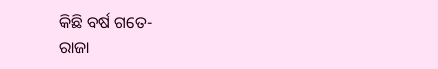କିଛି ବର୍ଷ ଗତେ-
ରାଜା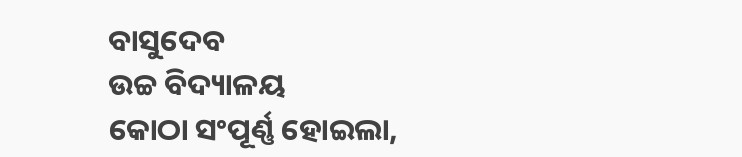ବାସୁଦେବ
ଉଚ୍ଚ ବିଦ୍ୟାଳୟ
କୋଠା ସଂପୂର୍ଣ୍ଣ ହୋଇଲା,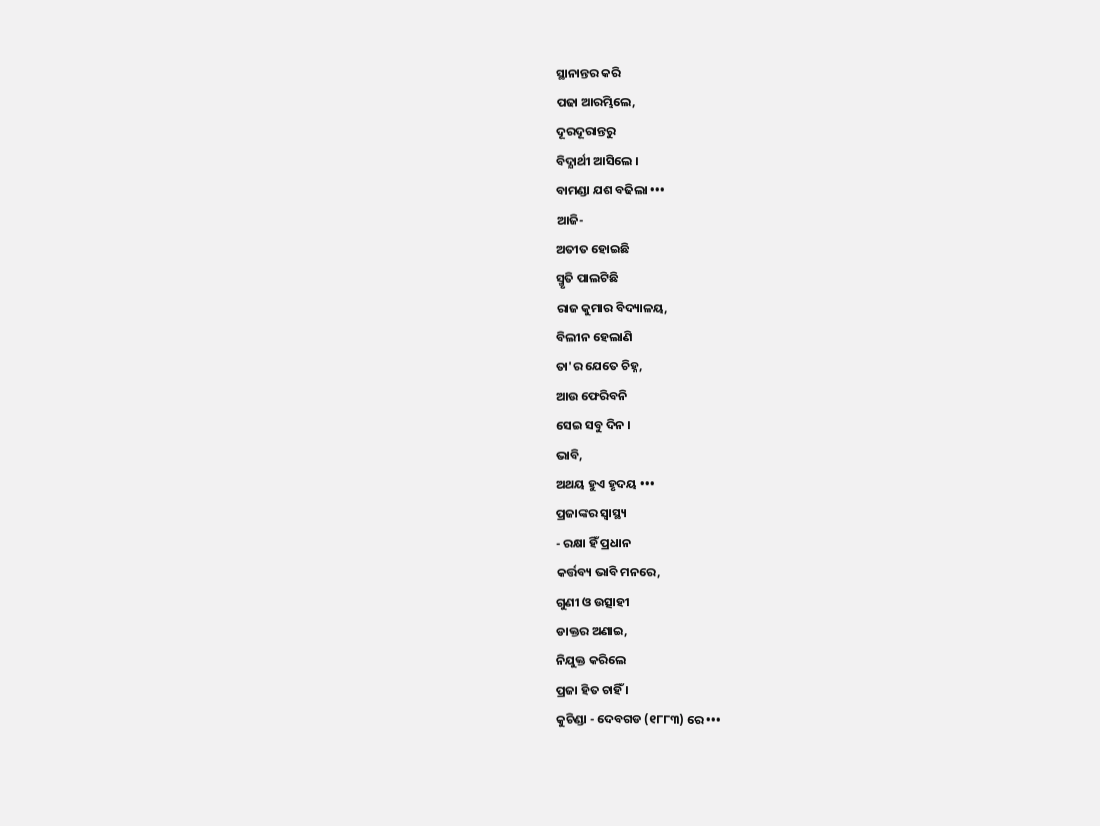ସ୍ଥାନାନ୍ତର କରି
ପଢା ଆରମ୍ଭିଲେ,
ଦୂରଦୂରାନ୍ତରୁ
ବିଦ୍ଯାର୍ଥୀ ଆସିଲେ ।
ବାମଣ୍ଡା ଯଶ ବଢିଲା •••
ଆଜି-
ଅତୀତ ହୋଇଛି
ସ୍ମୃତି ପାଲଟିଛି
ରାଜ କୁମାର ବିଦ୍ୟାଳୟ,
ବିଲୀନ ହେଲାଣି
ତା'ର ଯେତେ ଚିହ୍ନ,
ଆଉ ଫେରିବନି
ସେଇ ସବୁ ଦିନ ।
ଭାବି,
ଅଥୟ ହୁଏ ହୃଦୟ •••
ପ୍ରଜାଙ୍କର ସ୍ବାସ୍ଥ୍ୟ
- ରକ୍ଷା ହିଁ ପ୍ରଧାନ
କର୍ତ୍ତବ୍ୟ ଭାବି ମନରେ,
ଗୁଣୀ ଓ ଉତ୍ସାହୀ
ଡାକ୍ତର ଅଣାଇ,
ନିଯୁକ୍ତ କରିଲେ
ପ୍ରଜା ହିତ ଚାହିଁ ।
କୁଚିଣ୍ଡା - ଦେବଗଡ (୧୮୮୩) ରେ •••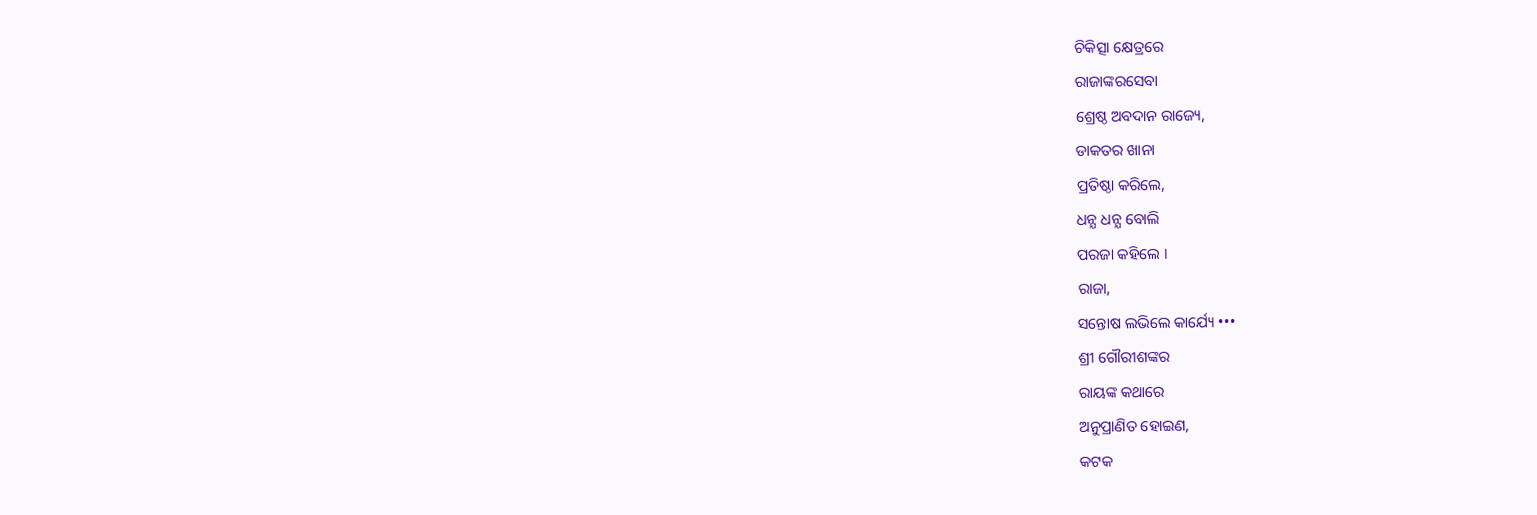ଚିକିତ୍ସା କ୍ଷେତ୍ରରେ
ରାଜାଙ୍କରସେବା
ଶ୍ରେଷ୍ଠ ଅବଦାନ ରାଜ୍ୟେ,
ଡାକତର ଖାନା
ପ୍ରତିଷ୍ଠା କରିଲେ,
ଧନ୍ଯ ଧନ୍ଯ ବୋଲି
ପରଜା କହିଲେ ।
ରାଜା,
ସନ୍ତୋଷ ଲଭିଲେ କାର୍ଯ୍ୟେ •••
ଶ୍ରୀ ଗୌରୀଶଙ୍କର
ରାୟଙ୍କ କଥାରେ
ଅନୁପ୍ରାଣିତ ହୋଇଣ,
କଟକ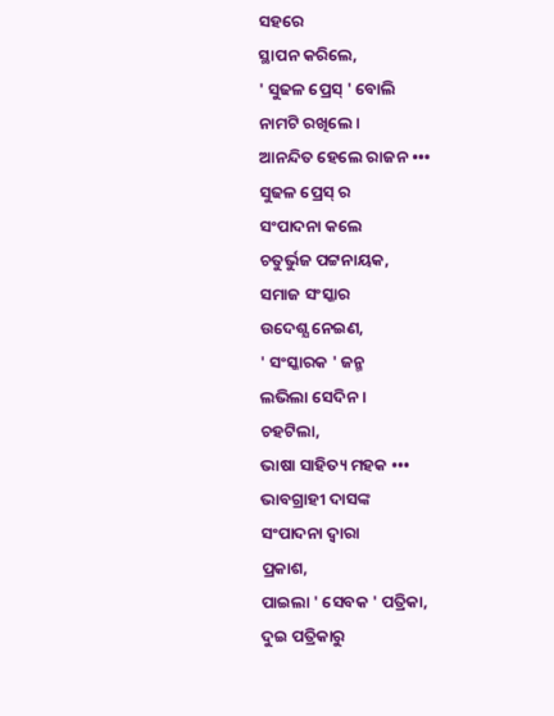ସହରେ
ସ୍ଥାପନ କରିଲେ,
' ସୁଢଳ ପ୍ରେସ୍ ' ବୋଲି
ନାମଟି ରଖିଲେ ।
ଆନନ୍ଦିତ ହେଲେ ରାଜନ •••
ସୁଢଳ ପ୍ରେସ୍ ର
ସଂପାଦନା କଲେ
ଚତୁର୍ଭୁଜ ପଟ୍ଟନାୟକ,
ସମାଜ ସଂସ୍କାର
ଉଦେଶ୍ଯ ନେଇଣ,
' ସଂସ୍କାରକ ' ଜନ୍ମ
ଲଭିଲା ସେଦିନ ।
ଚହଟିଲା,
ଭାଷା ସାହିତ୍ୟ ମହକ •••
ଭାବଗ୍ରାହୀ ଦାସଙ୍କ
ସଂପାଦନା ଦ୍ବାରା
ପ୍ରକାଶ,
ପାଇଲା ' ସେବକ ' ପତ୍ରିକା,
ଦୁଇ ପତ୍ରିକାରୁ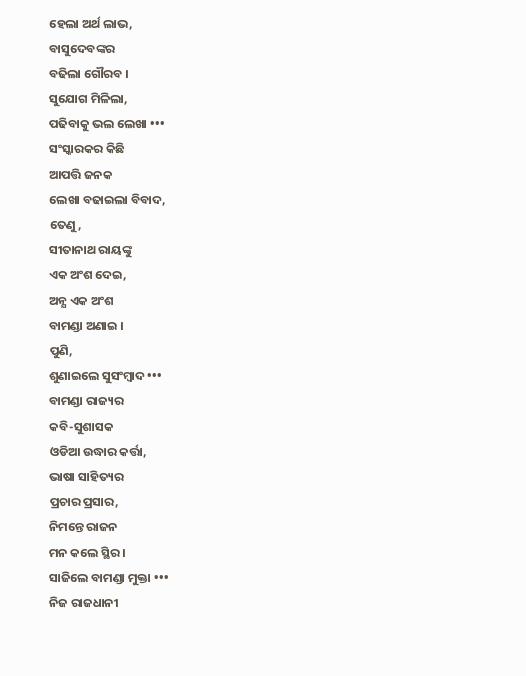ହେଲା ଅର୍ଥ ଲାଭ,
ବାସୁଦେବଙ୍କର
ବଢିଲା ଗୌରବ ।
ସୁଯୋଗ ମିଳିଲା,
ପଢିବାକୁ ଭଲ ଲେଖା •••
ସଂସ୍କାରକର କିଛି
ଆପତ୍ତି ଜନକ
ଲେଖା ବଢାଇଲା ବିବାଦ,
ତେଣୁ,
ସୀତାନାଥ ରାୟଙ୍କୁ
ଏକ ଅଂଶ ଦେଇ,
ଅନ୍ଯ ଏକ ଅଂଶ
ବାମଣ୍ଡା ଅଣାଇ ।
ପୁଣି,
ଶୁଣାଇଲେ ସୁସଂମ୍ବାଦ •••
ବାମଣ୍ଡା ରାଜ୍ୟର
କବି-ସୁଶାସକ
ଓଡିଆ ଉଦ୍ଧାର କର୍ତ୍ତା,
ଭାଷା ସାହିତ୍ୟର
ପ୍ରଚାର ପ୍ରସାର,
ନିମନ୍ତେ ରାଜନ
ମନ କଲେ ସ୍ଥିର ।
ସାଜିଲେ ବାମଣ୍ଡା ମୁକ୍ତା •••
ନିଜ ରାଜଧାନୀ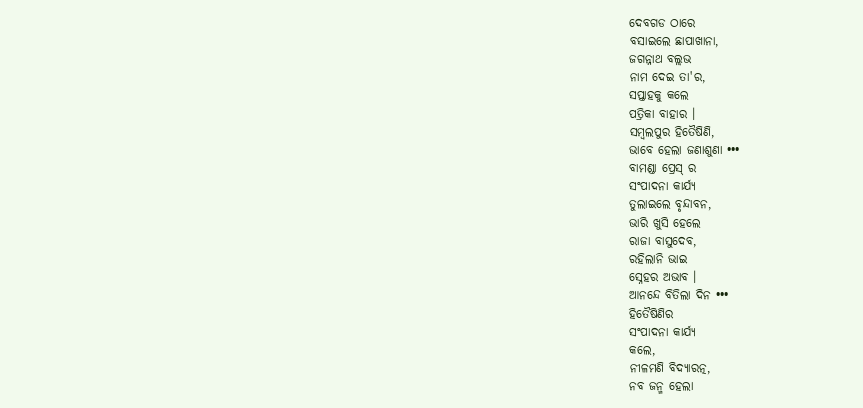ଦେବଗଡ ଠାରେ
ବସାଇଲେ ଛାପାଖାନା,
ଜଗନ୍ନାଥ ବଲ୍ଲଭ
ନାମ ଦେଇ ତା'ର,
ସପ୍ତାହକୁ କଲେ
ପତ୍ରିକା ବାହାର ।
ସମ୍ବଲପୁର ହିତୈଷିଣି,
ଭାବେ ହେଲା ଜଣାଶୁଣା •••
ବାମଣ୍ଡା ପ୍ରେସ୍ ର
ସଂପାଦନା କାର୍ଯ୍ଯ
ତୁଲାଇଲେ ବୃନ୍ଦାବନ,
ଭାରି ଖୁସି ହେଲେ
ରାଜା ବାସୁଦେବ,
ରହିଲାନି ଭାଇ
ସ୍ନେହର ଅଭାବ ।
ଆନନ୍ଦେ ବିତିଲା ଦିନ •••
ହିତୈଷିଣିର
ସଂପାଦନା କାର୍ଯ୍ଯ
କଲେ,
ନୀଳମଣି ବିଦ୍ଯାରତ୍ନ,
ନବ ଜନ୍ମ ହେଲା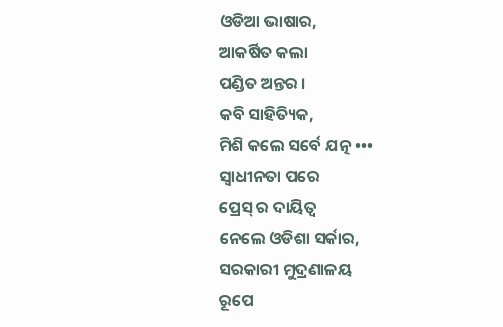ଓଡିଆ ଭାଷାର,
ଆକର୍ଷିତ କଲା
ପଣ୍ଡିତ ଅନ୍ତର ।
କବି ସାହିତ୍ୟିକ,
ମିଶି କଲେ ସର୍ବେ ଯତ୍ନ •••
ସ୍ବାଧୀନତା ପରେ
ପ୍ରେସ୍ ର ଦାୟିତ୍ବ
ନେଲେ ଓଡିଶା ସର୍କାର,
ସରକାରୀ ମୁଦ୍ରଣାଳୟ
ରୂପେ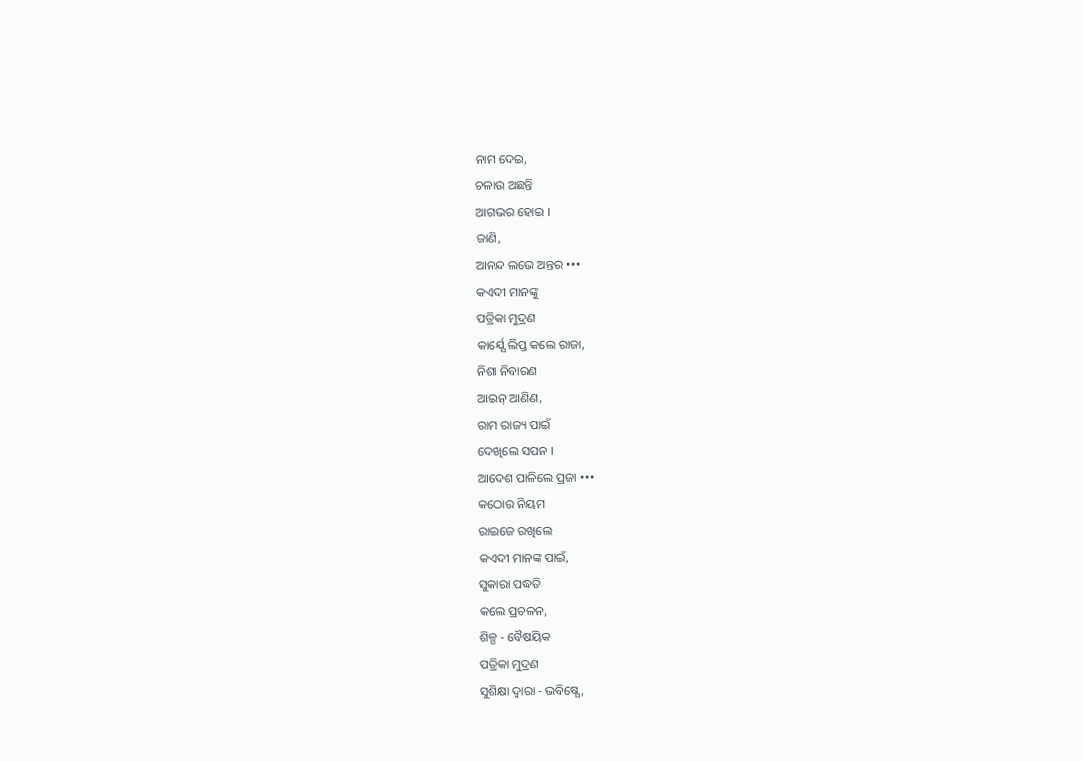ନାମ ଦେଇ,
ଚଳାଉ ଅଛନ୍ତି
ଆଗଭର ହୋଇ ।
ଜାଣି,
ଆନନ୍ଦ ଲଭେ ଅନ୍ତର •••
କଏଦୀ ମାନଙ୍କୁ
ପତ୍ରିକା ମୁଦ୍ରଣ
କାର୍ଯ୍ଯେ ଲିପ୍ତ କଲେ ରାଜା,
ନିଶା ନିବାରଣ
ଆଇନ୍ ଆଣିଣ,
ରାମ ରାଜ୍ୟ ପାଇଁ
ଦେଖିଲେ ସପନ ।
ଆଦେଶ ପାଳିଲେ ପ୍ରଜା •••
କଠୋର ନିୟମ
ରାଇଜେ ରଖିଲେ
କଏଦୀ ମାନଙ୍କ ପାଇଁ,
ସୁକାରା ପଦ୍ଧତି
କଲେ ପ୍ରଚଳନ,
ଶିଳ୍ପ - ବୈଷୟିକ
ପତ୍ରିକା ମୁଦ୍ରଣ
ସୁଶିକ୍ଷା ଦ୍ବାରା - ଭବିଷ୍ଯେ,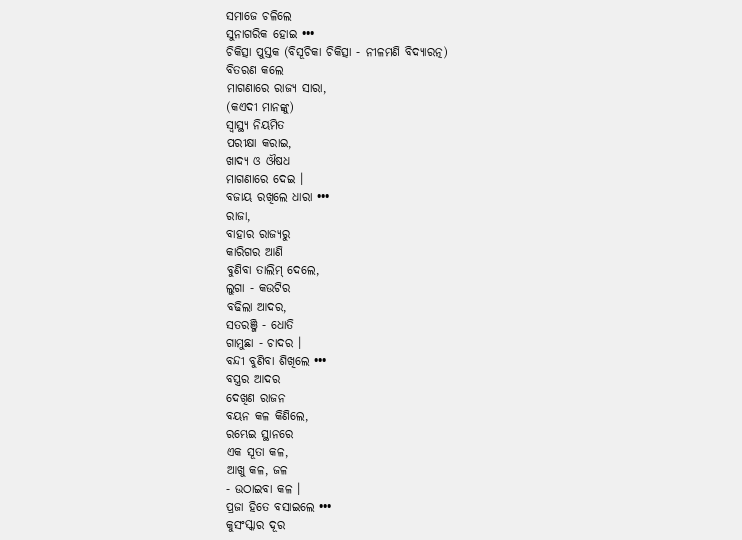ସମାଜେ ଚଳିଲେ
ସୁନାଗରିକ ହୋଇ •••
ଚିକିତ୍ସା ପୁସ୍ତକ (ବିସୂଚିକା ଚିକିତ୍ସା - ନୀଳମଣି ବିଦ୍ଯାରତ୍ନ)
ବିତରଣ କଲେ
ମାଗଣାରେ ରାଜ୍ୟ ସାରା,
(କଏଦୀ ମାନଙ୍କୁ)
ସ୍ବାସ୍ଥ୍ୟ ନିୟମିତ
ପରୀକ୍ଷା କରାଇ,
ଖାଦ୍ୟ ଓ ଔଷଧ
ମାଗଣାରେ ଦେଇ ।
ବଜାୟ ରଖିଲେ ଧାରା •••
ରାଜା,
ବାହାର ରାଜ୍ୟରୁ
କାରିଗର ଆଣି
ବୁଣିବା ତାଲିମ୍ ଦେଲେ,
ଲୁଗା - କଉଟିର
ବଢିଲା ଆଦର,
ସତରଞ୍ଜି - ଧୋତି
ଗାମୁଛା - ଚାଦର ।
ବନ୍ଦୀ ବୁଣିବା ଶିଖିଲେ •••
ବସ୍ତ୍ରର ଆଦର
ଦେଖିଣ ରାଜନ
ବୟନ କଳ କିଣିଲେ,
ରମ୍ଭେଇ ସ୍ଥାନରେ
ଏକ ସୂତା କଳ,
ଆଖୁ କଳ, ଜଳ
- ଉଠାଇବା କଳ ।
ପ୍ରଜା ହିତେ ବସାଇଲେ •••
କୁସଂସ୍କାର ଦୂର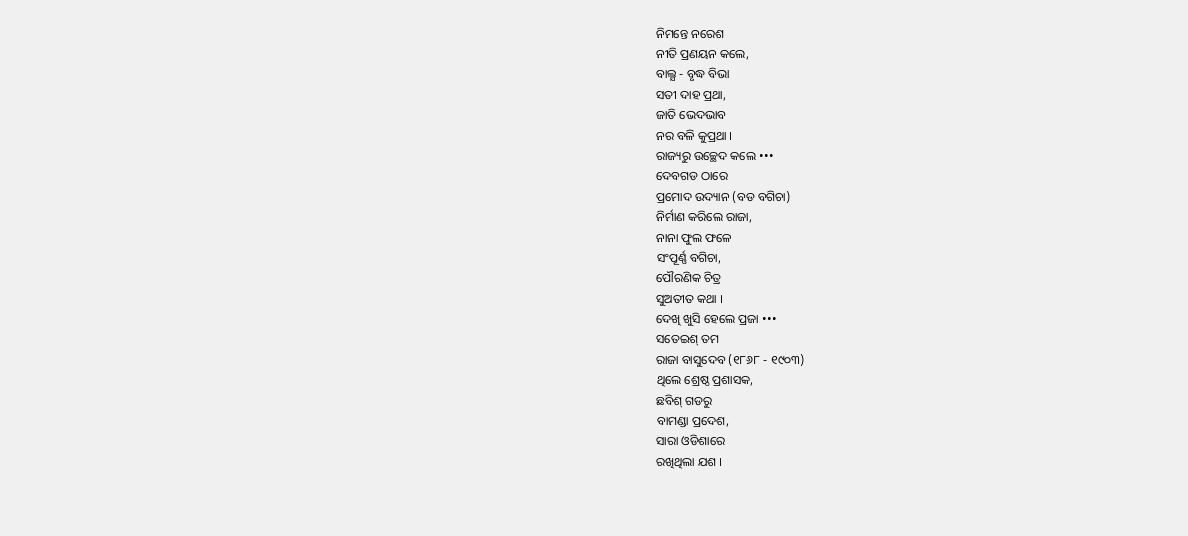ନିମନ୍ତେ ନରେଶ
ନୀତି ପ୍ରଣୟନ କଲେ,
ବାଲ୍ଯ - ବୃଦ୍ଧ ବିଭା
ସତୀ ଦାହ ପ୍ରଥା,
ଜାତି ଭେଦଭାବ
ନର ବଳି କୁପ୍ରଥା ।
ରାଜ୍ୟରୁ ଉଚ୍ଛେଦ କଲେ •••
ଦେବଗଡ ଠାରେ
ପ୍ରମୋଦ ଉଦ୍ୟାନ (ବଡ ବଗିଚା)
ନିର୍ମାଣ କରିଲେ ରାଜା,
ନାନା ଫୁଲ ଫଳେ
ସଂପୂର୍ଣ୍ଣ ବଗିଚା,
ପୌରଣିକ ଚିତ୍ର
ସୁଅତୀତ କଥା ।
ଦେଖି ଖୁସି ହେଲେ ପ୍ରଜା •••
ସତେଇଶ୍ ତମ
ରାଜା ବାସୁଦେବ (୧୮୬୮ - ୧୯୦୩)
ଥିଲେ ଶ୍ରେଷ୍ଠ ପ୍ରଶାସକ,
ଛବିଶ୍ ଗଡରୁ
ବାମଣ୍ଡା ପ୍ରଦେଶ,
ସାରା ଓଡିଶାରେ
ରଖିଥିଲା ଯଶ ।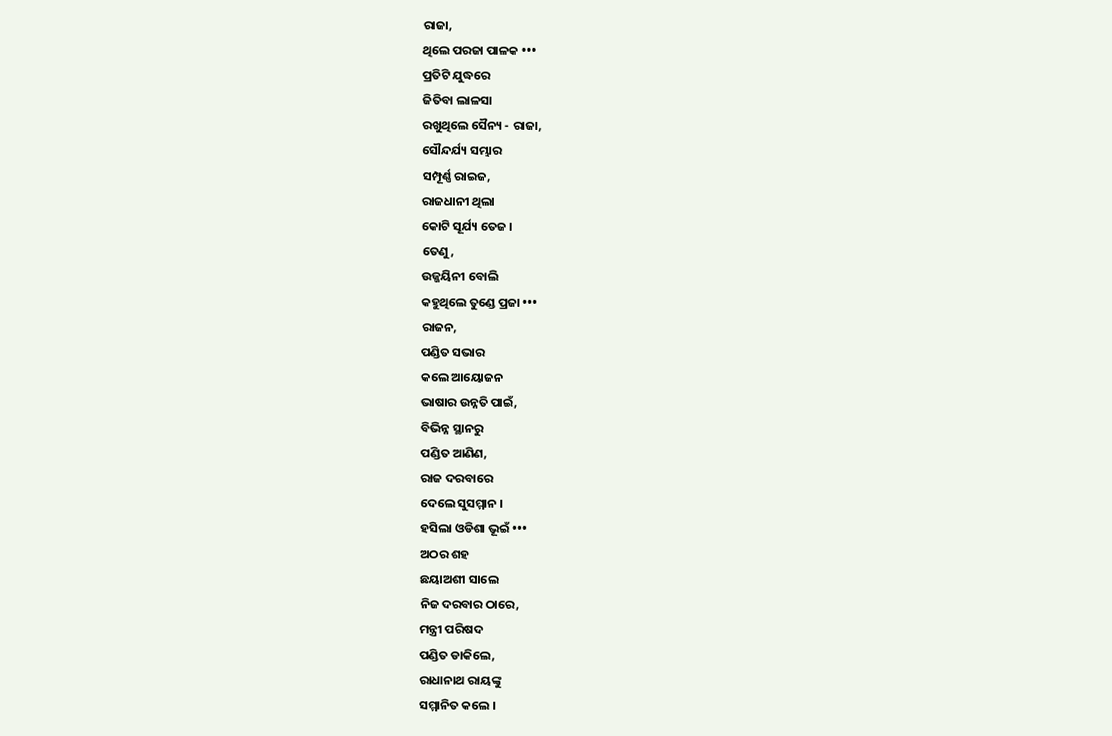ରାଜା,
ଥିଲେ ପରଜା ପାଳକ •••
ପ୍ରତିଟି ଯୁଦ୍ଧରେ
ଜିତିବା ଲାଳସା
ରଖୁଥିଲେ ସୈନ୍ୟ - ରାଜା,
ସୌନ୍ଦର୍ଯ୍ୟ ସମ୍ଭାର
ସମ୍ପୂର୍ଣ୍ଣ ରାଇଜ,
ରାଜଧାନୀ ଥିଲା
କୋଟି ସୂର୍ଯ୍ୟ ତେଜ ।
ତେଣୁ,
ଉଜ୍ଜୟିନୀ ବୋଲି
କହୁଥିଲେ ତୁଣ୍ଡେ ପ୍ରଜା •••
ରାଜନ,
ପଣ୍ଡିତ ସଭାର
କଲେ ଆୟୋଜନ
ଭାଷାର ଉନ୍ନତି ପାଇଁ,
ବିଭିନ୍ନ ସ୍ଥାନରୁ
ପଣ୍ଡିତ ଆଣିଣ,
ରାଜ ଦରବାରେ
ଦେଲେ ସୁସମ୍ମାନ ।
ହସିଲା ଓଡିଶା ଭୂଇଁ •••
ଅଠର ଶହ
ଛୟାଅଶୀ ସାଲେ
ନିଜ ଦରବାର ଠାରେ,
ମନ୍ତ୍ରୀ ପରିଷଦ
ପଣ୍ଡିତ ଡାକିଲେ,
ରାଧାନାଥ ରାୟଙ୍କୁ
ସମ୍ମାନିତ କଲେ ।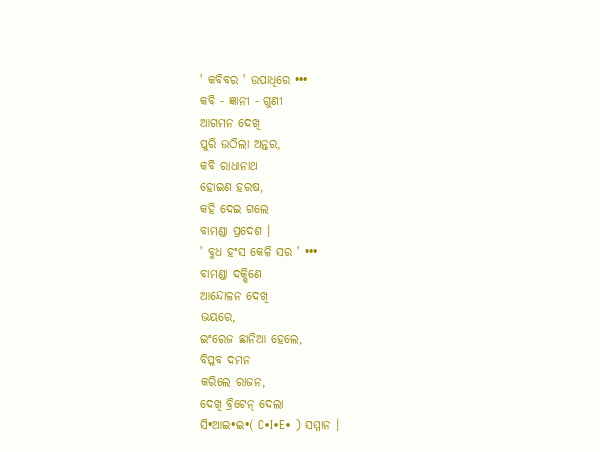' କବିବର ' ଉପାଧିରେ •••
କବି - ଜ୍ଞାନୀ - ଗୁଣୀ
ଆଗମନ ଦେଖି
ପୁରି ଉଠିଲା ଅନ୍ତର,
କବି ରାଧାନାଥ
ହୋଇଣ ହରଷ,
କହି ଦେଇ ଗଲେ
ବାମଣ୍ଡା ପ୍ରଦେଶ ।
' ବୁଧ ହଂସ କେଳି ସର ' •••
ବାମଣ୍ଡା ଦକ୍ଷିଣେ
ଆନ୍ଦୋଳନ ଦେଖି
ଭୟରେ,
ଇଂରେଜ ଛାନିଆ ହେଲେ,
ବିପ୍ଳବ ଦମନ
କରିଲେ ରାଜନ,
ଦେଖି ବ୍ରିଟେନ୍ ଦେଲା
ସି•ଆଇ•ଇ•( C•I•E• ) ସମ୍ମାନ ।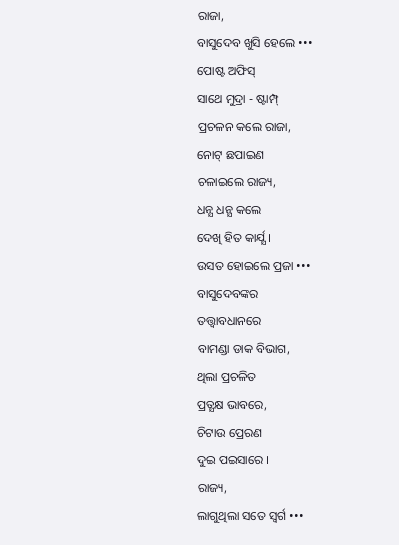ରାଜା,
ବାସୁଦେବ ଖୁସି ହେଲେ •••
ପୋଷ୍ଟ ଅଫିସ୍
ସାଥେ ମୁଦ୍ରା - ଷ୍ଟାମ୍ପ୍
ପ୍ରଚଳନ କଲେ ରାଜା,
ନୋଟ୍ ଛପାଇଣ
ଚଳାଇଲେ ରାଜ୍ୟ,
ଧନ୍ଯ ଧନ୍ଯ କଲେ
ଦେଖି ହିତ କାର୍ଯ୍ଯ ।
ଉସତ ହୋଇଲେ ପ୍ରଜା •••
ବାସୁଦେବଙ୍କର
ତତ୍ତ୍ବାବଧାନରେ
ବାମଣ୍ଡା ଡାକ ବିଭାଗ,
ଥିଲା ପ୍ରଚଳିତ
ପ୍ରତ୍ଯକ୍ଷ ଭାବରେ,
ଚିଟାଉ ପ୍ରେରଣ
ଦୁଇ ପଇସାରେ ।
ରାଜ୍ୟ,
ଲାଗୁଥିଲା ସତେ ସ୍ବର୍ଗ •••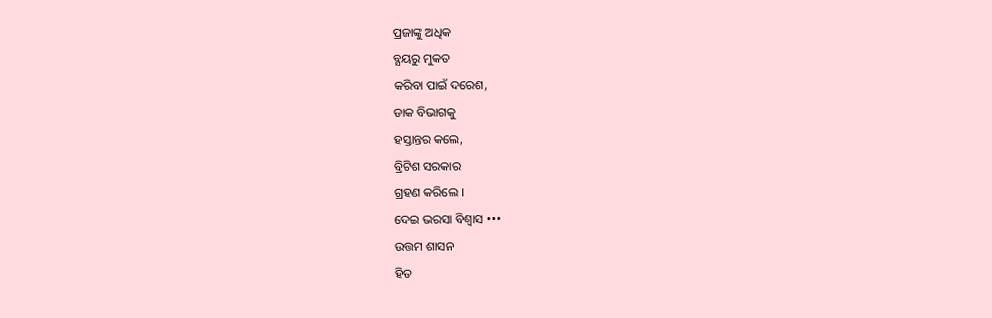ପ୍ରଜାଙ୍କୁ ଅଧିକ
ବ୍ଯୟରୁ ମୁକତ
କରିବା ପାଇଁ ଦରେଶ,
ଡାକ ବିଭାଗକୁ
ହସ୍ତାନ୍ତର କଲେ,
ବ୍ରିଟିଶ ସରକାର
ଗ୍ରହଣ କରିଲେ ।
ଦେଇ ଭରସା ବିଶ୍ବାସ •••
ଉତ୍ତମ ଶାସନ
ହିତ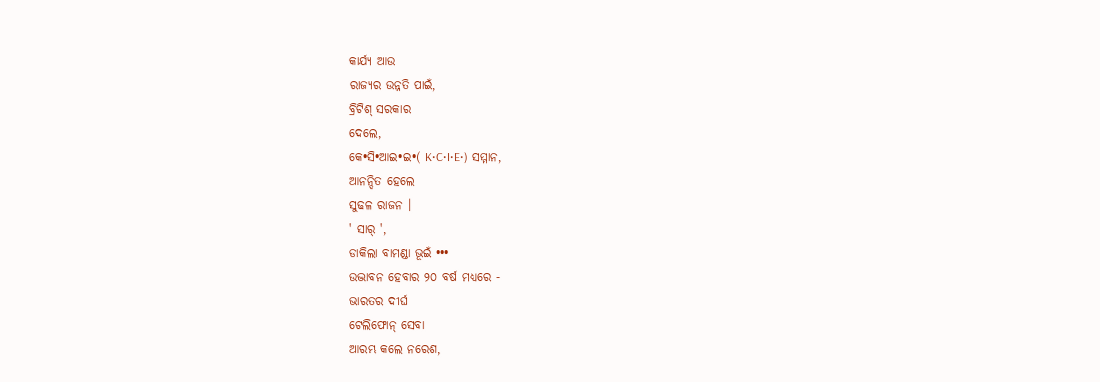କାର୍ଯ୍ଯ ଆଉ
ରାଜ୍ଯର ଉନ୍ନତି ପାଇଁ,
ବ୍ରିଟିଶ୍ ସରକାର
ଦେଲେ,
କେ•ସି•ଆଇ•ଇ•( K•C•I•E•) ସମ୍ମାନ,
ଆନନ୍ଦିତ ହେଲେ
ସୁଢଳ ରାଜନ ।
' ସାର୍ ',
ଡାକିଲା ବାମଣ୍ଡା ଭୂଇଁ •••
ଉଦ୍ଭାବନ ହେବାର ୨୦ ବର୍ଷ ମଧ୍ୟରେ -
ଭାରତର ଦୀର୍ଘ
ଟେଲିଫୋନ୍ ସେବା
ଆରମ୍ଭ କଲେ ନରେଶ,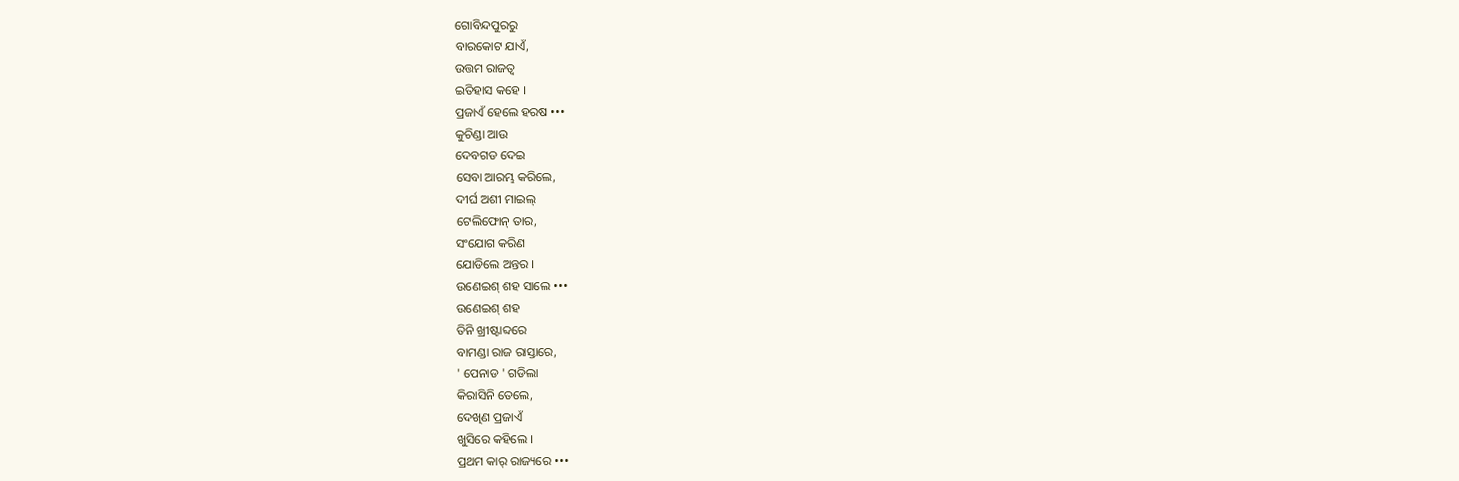ଗୋବିନ୍ଦପୁରରୁ
ବାରକୋଟ ଯାଏଁ,
ଉତ୍ତମ ରାଜତ୍ବ
ଇତିହାସ କହେ ।
ପ୍ରଜାଏଁ ହେଲେ ହରଷ •••
କୁଚିଣ୍ଡା ଆଉ
ଦେବଗଡ ଦେଇ
ସେବା ଆରମ୍ଭ କରିଲେ,
ଦୀର୍ଘ ଅଶୀ ମାଇଲ୍
ଟେଲିଫୋନ୍ ତାର,
ସଂଯୋଗ କରିଣ
ଯୋଡିଲେ ଅନ୍ତର ।
ଉଣେଇଶ୍ ଶହ ସାଲେ •••
ଉଣେଇଶ୍ ଶହ
ତିନି ଖ୍ରୀଷ୍ଟାବ୍ଦରେ
ବାମଣ୍ଡା ରାଜ ରାସ୍ତାରେ,
' ପେନାଡ ' ଗଡିଲା
କିରାସିନି ତେଲେ,
ଦେଖିଣ ପ୍ରଜାଏଁ
ଖୁସିରେ କହିଲେ ।
ପ୍ରଥମ କାର୍ ରାଜ୍ୟରେ •••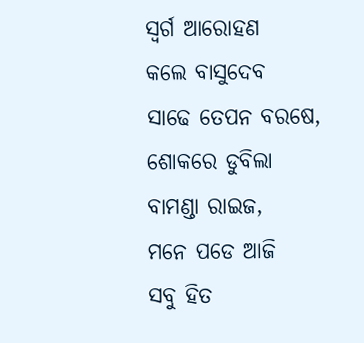ସ୍ବର୍ଗ ଆରୋହଣ
କଲେ ବାସୁଦେବ
ସାଢେ ତେପନ ବରଷେ,
ଶୋକରେ ଡୁବିଲା
ବାମଣ୍ଡା ରାଇଜ,
ମନେ ପଡେ ଆଜି
ସବୁ ହିତ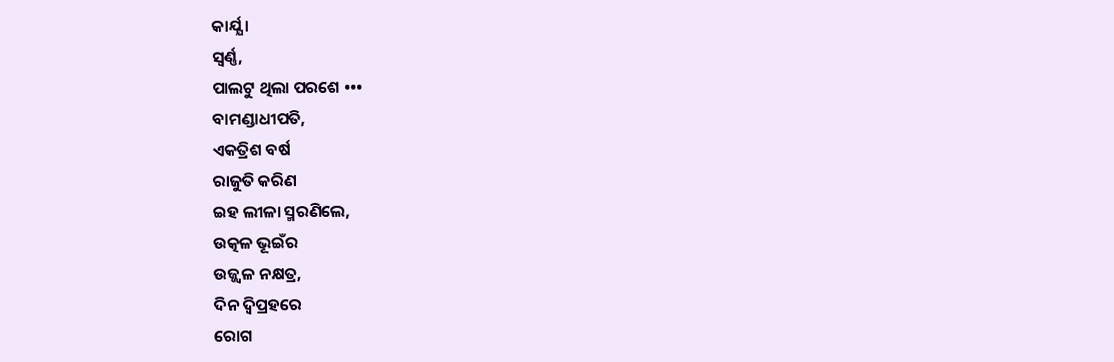କାର୍ଯ୍ଯ ।
ସ୍ବର୍ଣ୍ଣ,
ପାଲଟୁ ଥିଲା ପରଶେ •••
ବାମଣ୍ଡାଧୀପତି,
ଏକତ୍ରିଶ ବର୍ଷ
ରାଜୁତି କରିଣ
ଇହ ଲୀଳା ସ୍ମରଣିଲେ,
ଉତ୍କଳ ଭୂଇଁର
ଉଜ୍ଜ୍ବଳ ନକ୍ଷତ୍ର,
ଦିନ ଦ୍ବିପ୍ରହରେ
ରୋଗ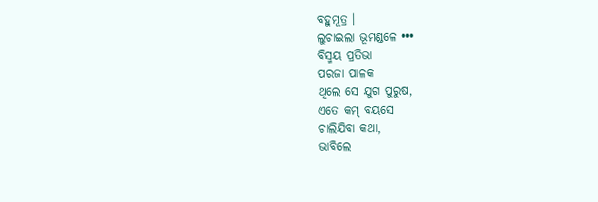ବହୁମୂତ୍ର ।
ଲୁଚାଇଲା ଭୂମଣ୍ଡଳେ •••
ବିସ୍ମୟ ପ୍ରତିଭା
ପରଜା ପାଳକ
ଥିଲେ ସେ ଯୁଗ ପୁରୁଷ,
ଏତେ କମ୍ ବୟସେ
ଚାଲିଯିବା କଥା,
ଭାବିଲେ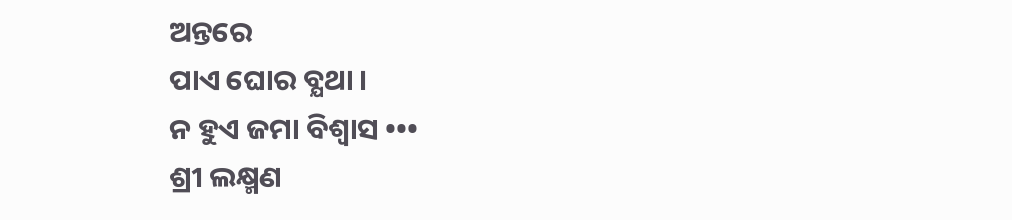ଅନ୍ତରେ
ପାଏ ଘୋର ବ୍ଯଥା ।
ନ ହୁଏ ଜମା ବିଶ୍ବାସ •••
ଶ୍ରୀ ଲକ୍ଷ୍ମଣ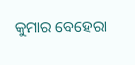କୁମାର ବେହେରା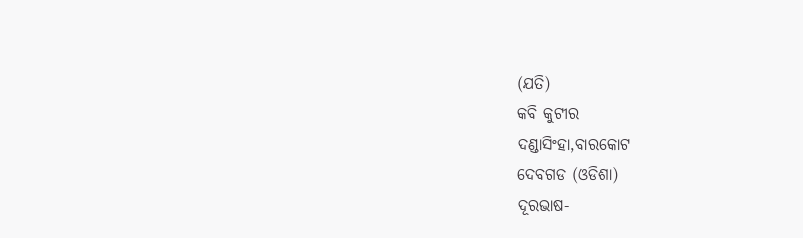(ଯତି)
କବି କୁଟୀର
ଦଣ୍ଡାସିଂହା,ବାରକୋଟ
ଦେବଗଡ (ଓଡିଶା)
ଦୂରଭାଷ-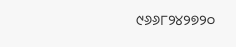୯୬୬୮୨୪୨୭୨୦